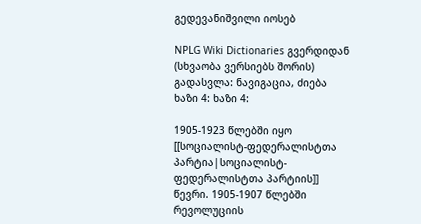გედევანიშვილი იოსებ

NPLG Wiki Dictionaries გვერდიდან
(სხვაობა ვერსიებს შორის)
გადასვლა: ნავიგაცია, ძიება
ხაზი 4: ხაზი 4:

1905-1923 წლებში იყო [[სოციალისტ-ფედერალისტთა პარტია|სოციალისტ-ფედერალისტთა პარტიის]] წევრი. 1905-1907 წლებში რევოლუციის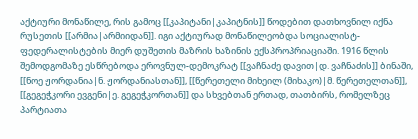აქტიური მონაწილე, რის გამოც [[კაპიტანი|კაპიტნის]] წოდებით დათხოვნილ იქნა რუსეთის [[არმია|არმიიდან]]. იგი აქტიურად მონაწილეობდა სოციალისტ-ფედერალისტების მიერ დუშეთის მაზრის ხაზინის ექსპროპრიაციაში. 1916 წლის შემოდგომაზე ესწრებოდა ეროვნულ-დემოკრატ [[ვაჩნაძე დავით|დ. ვაჩნაძის]] ბინაში, [[ნოე ჟორდანია|ნ. ჟორდანიასთან]], [[წერეთელი მიხეილ (მიხაკო)|მ. წერეთელთან]], [[გეგეჭკორი ევგენი|ე. გეგეჭკორთან]] და სხვებთან ერთად, თათბირს, რომელზეც პარტიათა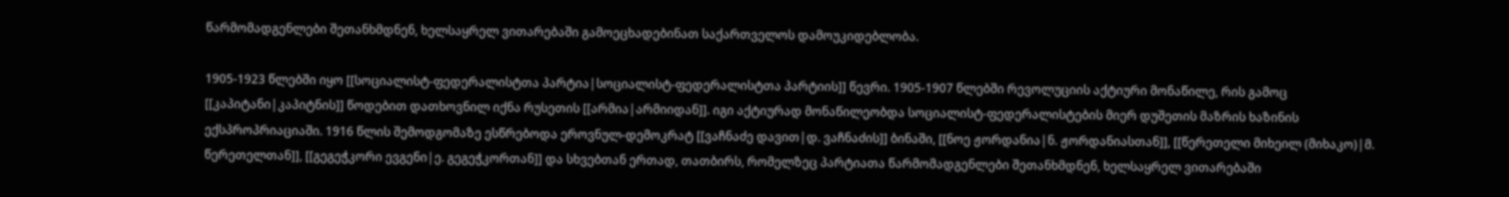წარმომადგენლები შეთანხმდნენ, ხელსაყრელ ვითარებაში გამოეცხადებინათ საქართველოს დამოუკიდებლობა.

1905-1923 წლებში იყო [[სოციალისტ-ფედერალისტთა პარტია|სოციალისტ-ფედერალისტთა პარტიის]] წევრი. 1905-1907 წლებში რევოლუციის აქტიური მონაწილე, რის გამოც [[კაპიტანი|კაპიტნის]] წოდებით დათხოვნილ იქნა რუსეთის [[არმია|არმიიდან]]. იგი აქტიურად მონაწილეობდა სოციალისტ-ფედერალისტების მიერ დუშეთის მაზრის ხაზინის ექსპროპრიაციაში. 1916 წლის შემოდგომაზე ესწრებოდა ეროვნულ-დემოკრატ [[ვაჩნაძე დავით|დ. ვაჩნაძის]] ბინაში, [[ნოე ჟორდანია|ნ. ჟორდანიასთან]], [[წერეთელი მიხეილ (მიხაკო)|მ. წერეთელთან]], [[გეგეჭკორი ევგენი|ე. გეგეჭკორთან]] და სხვებთან ერთად, თათბირს, რომელზეც პარტიათა წარმომადგენლები შეთანხმდნენ, ხელსაყრელ ვითარებაში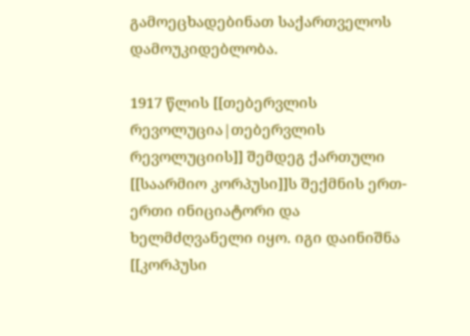გამოეცხადებინათ საქართველოს დამოუკიდებლობა.

1917 წლის [[თებერვლის რევოლუცია|თებერვლის რევოლუციის]] შემდეგ ქართული [[საარმიო კორპუსი]]ს შექმნის ერთ-ერთი ინიციატორი და ხელმძღვანელი იყო. იგი დაინიშნა [[კორპუსი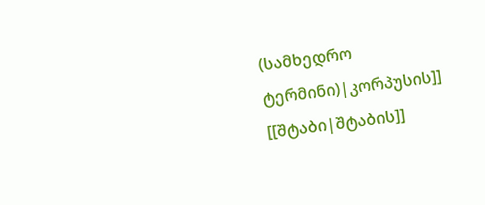(სამხედრო ტერმინი)|კორპუსის]] [[შტაბი|შტაბის]]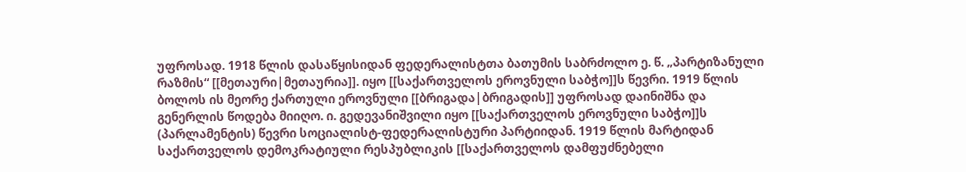უფროსად. 1918 წლის დასაწყისიდან ფედერალისტთა ბათუმის საბრძოლო ე. წ. „პარტიზანული რაზმის“ [[მეთაური|მეთაურია]]. იყო [[საქართველოს ეროვნული საბჭო]]ს წევრი. 1919 წლის ბოლოს ის მეორე ქართული ეროვნული [[ბრიგადა|ბრიგადის]] უფროსად დაინიშნა და გენერლის წოდება მიიღო. ი. გედევანიშვილი იყო [[საქართველოს ეროვნული საბჭო]]ს (პარლამენტის) წევრი სოციალისტ-ფედერალისტური პარტიიდან. 1919 წლის მარტიდან საქართველოს დემოკრატიული რესპუბლიკის [[საქართველოს დამფუძნებელი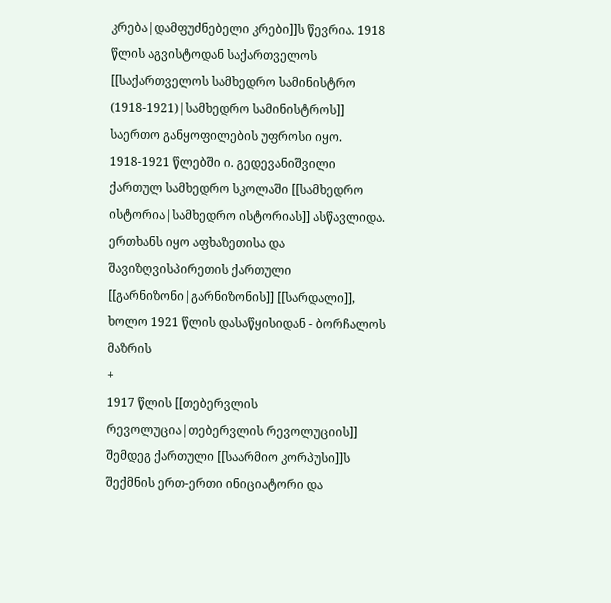კრება|დამფუძნებელი კრები]]ს წევრია. 1918 წლის აგვისტოდან საქართველოს [[საქართველოს სამხედრო სამინისტრო (1918-1921)|სამხედრო სამინისტროს]] საერთო განყოფილების უფროსი იყო. 1918-1921 წლებში ი. გედევანიშვილი ქართულ სამხედრო სკოლაში [[სამხედრო ისტორია|სამხედრო ისტორიას]] ასწავლიდა. ერთხანს იყო აფხაზეთისა და შავიზღვისპირეთის ქართული [[გარნიზონი|გარნიზონის]] [[სარდალი]], ხოლო 1921 წლის დასაწყისიდან - ბორჩალოს მაზრის
+
1917 წლის [[თებერვლის რევოლუცია|თებერვლის რევოლუციის]] შემდეგ ქართული [[საარმიო კორპუსი]]ს შექმნის ერთ-ერთი ინიციატორი და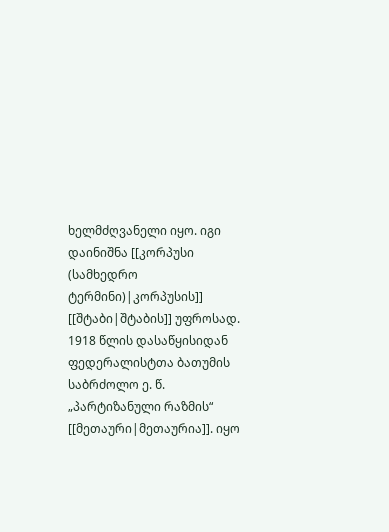ხელმძღვანელი იყო. იგი დაინიშნა [[კორპუსი (სამხედრო ტერმინი)|კორპუსის]] [[შტაბი|შტაბის]] უფროსად. 1918 წლის დასაწყისიდან ფედერალისტთა ბათუმის საბრძოლო ე. წ. „პარტიზანული რაზმის“ [[მეთაური|მეთაურია]]. იყო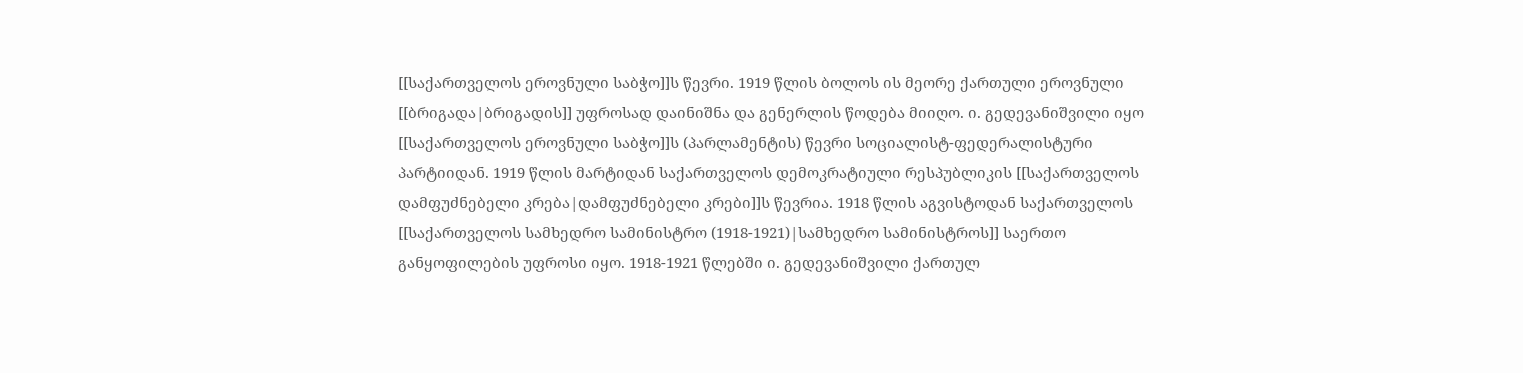[[საქართველოს ეროვნული საბჭო]]ს წევრი. 1919 წლის ბოლოს ის მეორე ქართული ეროვნული [[ბრიგადა|ბრიგადის]] უფროსად დაინიშნა და გენერლის წოდება მიიღო. ი. გედევანიშვილი იყო [[საქართველოს ეროვნული საბჭო]]ს (პარლამენტის) წევრი სოციალისტ-ფედერალისტური პარტიიდან. 1919 წლის მარტიდან საქართველოს დემოკრატიული რესპუბლიკის [[საქართველოს დამფუძნებელი კრება|დამფუძნებელი კრები]]ს წევრია. 1918 წლის აგვისტოდან საქართველოს [[საქართველოს სამხედრო სამინისტრო (1918-1921)|სამხედრო სამინისტროს]] საერთო განყოფილების უფროსი იყო. 1918-1921 წლებში ი. გედევანიშვილი ქართულ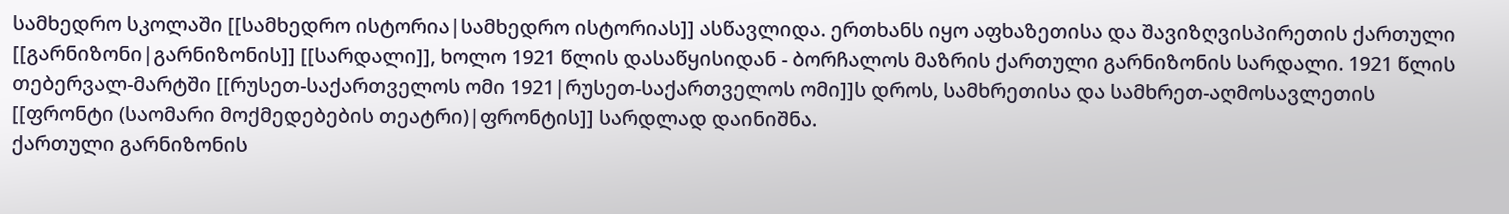სამხედრო სკოლაში [[სამხედრო ისტორია|სამხედრო ისტორიას]] ასწავლიდა. ერთხანს იყო აფხაზეთისა და შავიზღვისპირეთის ქართული [[გარნიზონი|გარნიზონის]] [[სარდალი]], ხოლო 1921 წლის დასაწყისიდან - ბორჩალოს მაზრის ქართული გარნიზონის სარდალი. 1921 წლის თებერვალ-მარტში [[რუსეთ-საქართველოს ომი 1921|რუსეთ-საქართველოს ომი]]ს დროს, სამხრეთისა და სამხრეთ-აღმოსავლეთის [[ფრონტი (საომარი მოქმედებების თეატრი)|ფრონტის]] სარდლად დაინიშნა.
ქართული გარნიზონის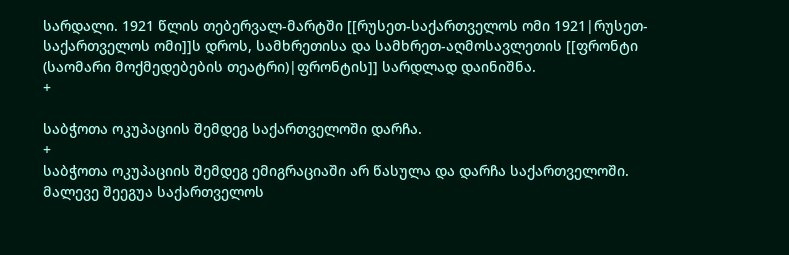სარდალი. 1921 წლის თებერვალ-მარტში [[რუსეთ-საქართველოს ომი 1921|რუსეთ-საქართველოს ომი]]ს დროს, სამხრეთისა და სამხრეთ-აღმოსავლეთის [[ფრონტი (საომარი მოქმედებების თეატრი)|ფრონტის]] სარდლად დაინიშნა.
+

საბჭოთა ოკუპაციის შემდეგ საქართველოში დარჩა.
+
საბჭოთა ოკუპაციის შემდეგ ემიგრაციაში არ წასულა და დარჩა საქართველოში. მალევე შეეგუა საქართველოს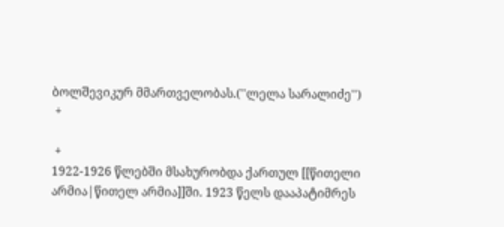ბოლშევიკურ მმართველობას.(''ლელა სარალიძე'')
 +

 +
1922-1926 წლებში მსახურობდა ქართულ [[წითელი არმია|წითელ არმია]]ში. 1923 წელს დააპატიმრეს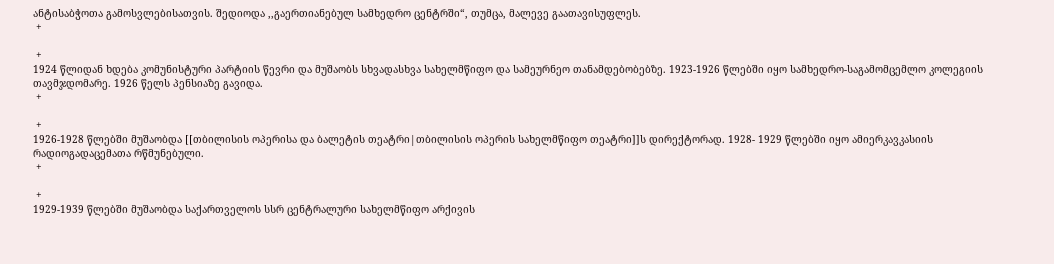ანტისაბჭოთა გამოსვლებისათვის. შედიოდა ,,გაერთიანებულ სამხედრო ცენტრში“, თუმცა, მალევე გაათავისუფლეს.
 +

 +
1924 წლიდან ხდება კომუნისტური პარტიის წევრი და მუშაობს სხვადასხვა სახელმწიფო და სამეურნეო თანამდებობებზე. 1923-1926 წლებში იყო სამხედრო-საგამომცემლო კოლეგიის თავმჯდომარე. 1926 წელს პენსიაზე გავიდა.
 +

 +
1926-1928 წლებში მუშაობდა [[თბილისის ოპერისა და ბალეტის თეატრი|თბილისის ოპერის სახელმწიფო თეატრი]]ს დირექტორად. 1928- 1929 წლებში იყო ამიერკავკასიის რადიოგადაცემათა რწმუნებული.
 +

 +
1929-1939 წლებში მუშაობდა საქართველოს სსრ ცენტრალური სახელმწიფო არქივის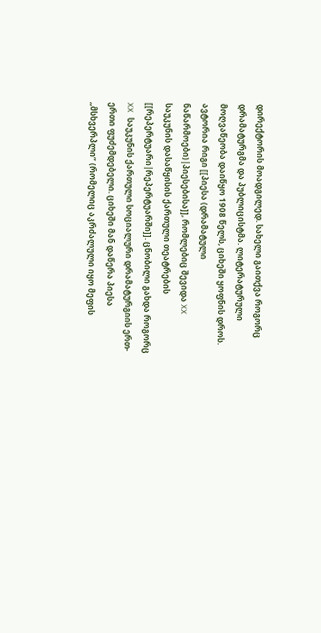დირექტორის მოადგილედ. სახელი გაითქვა როგორც დრამატურგმა და პუბლიცისტმა. ლიტერატურული მოღვაწეობა დაიწყო 1908 წელს, ციხეში ყოფნის დროს. ავტორია რიგი [[პიესა (დრამატული ნაწარმოები)|პიესებისა]], რომლებიც შევიდა XX საუკუნის დასაწყისის ქართული თეატრების [[რეპერტუარი|რეპერტუარში]]. ცნობილი გახდა როგორც XX საუკუნის ქართული სოციალური დრამატურგიის ერთ-ერთი ფუძემდებელი. ციხეში მან დაწერა პიესა ,,მსხვერპლი“ (რომელიც აკრძალული იყო მეფის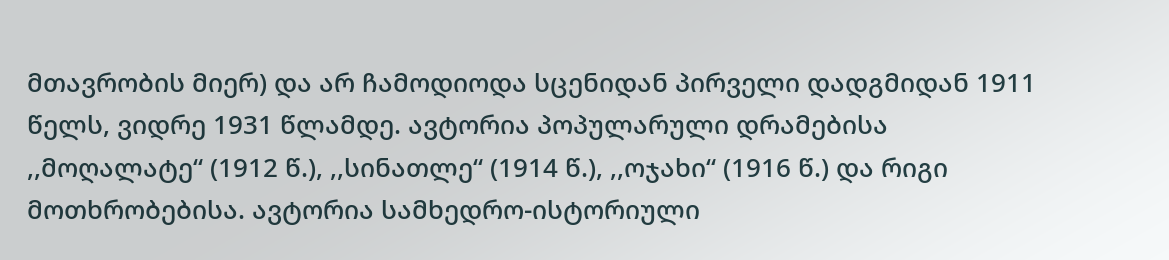მთავრობის მიერ) და არ ჩამოდიოდა სცენიდან პირველი დადგმიდან 1911 წელს, ვიდრე 1931 წლამდე. ავტორია პოპულარული დრამებისა ,,მოღალატე“ (1912 წ.), ,,სინათლე“ (1914 წ.), ,,ოჯახი“ (1916 წ.) და რიგი მოთხრობებისა. ავტორია სამხედრო-ისტორიული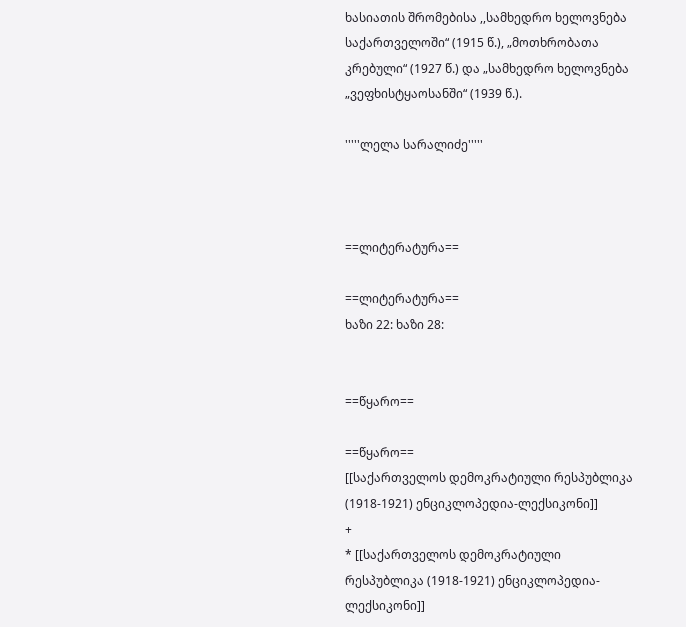ხასიათის შრომებისა ,,სამხედრო ხელოვნება საქართველოში“ (1915 წ.), „მოთხრობათა კრებული“ (1927 წ.) და „სამხედრო ხელოვნება „ვეფხისტყაოსანში“ (1939 წ.).

'''''ლელა სარალიძე'''''



==ლიტერატურა==

==ლიტერატურა==
ხაზი 22: ხაზი 28:


==წყარო==

==წყარო==
[[საქართველოს დემოკრატიული რესპუბლიკა (1918-1921) ენციკლოპედია-ლექსიკონი]]
+
* [[საქართველოს დემოკრატიული რესპუბლიკა (1918-1921) ენციკლოპედია-ლექსიკონი]]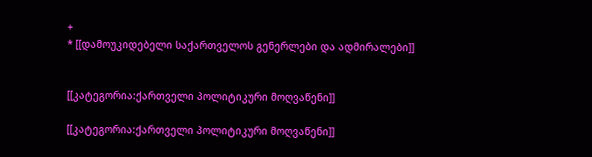+
* [[დამოუკიდებელი საქართველოს გენერლები და ადმირალები]]


[[კატეგორია:ქართველი პოლიტიკური მოღვაწენი]]

[[კატეგორია:ქართველი პოლიტიკური მოღვაწენი]]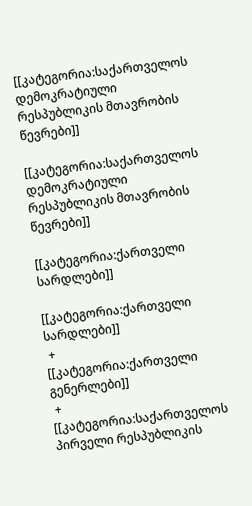[[კატეგორია:საქართველოს დემოკრატიული რესპუბლიკის მთავრობის წევრები]]

[[კატეგორია:საქართველოს დემოკრატიული რესპუბლიკის მთავრობის წევრები]]

[[კატეგორია:ქართველი სარდლები]]

[[კატეგორია:ქართველი სარდლები]]
 +
[[კატეგორია:ქართველი გენერლები]]
 +
[[კატეგორია:საქართველოს პირველი რესპუბლიკის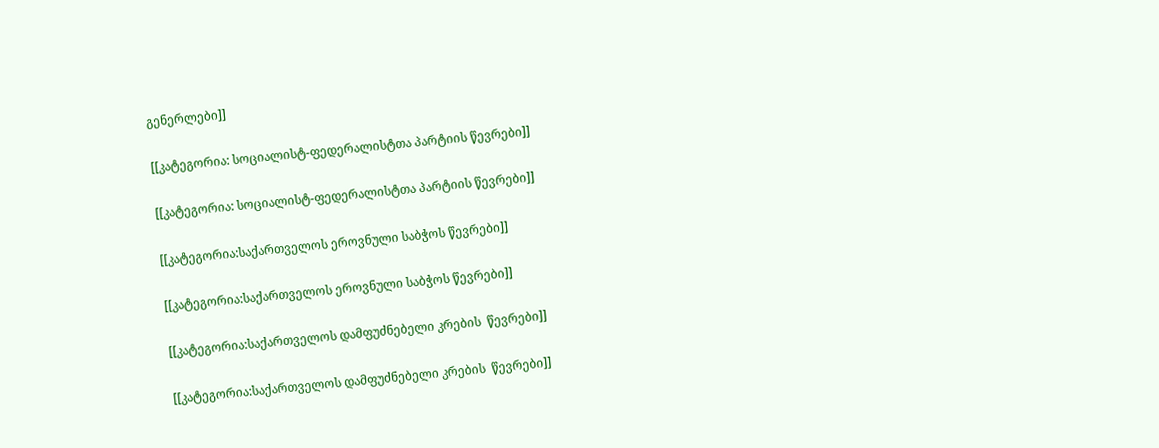გენერლები]]

[[კატეგორია: სოციალისტ-ფედერალისტთა პარტიის წევრები]]

[[კატეგორია: სოციალისტ-ფედერალისტთა პარტიის წევრები]]

[[კატეგორია:საქართველოს ეროვნული საბჭოს წევრები]]

[[კატეგორია:საქართველოს ეროვნული საბჭოს წევრები]]

[[კატეგორია:საქართველოს დამფუძნებელი კრების  წევრები]]

[[კატეგორია:საქართველოს დამფუძნებელი კრების  წევრები]]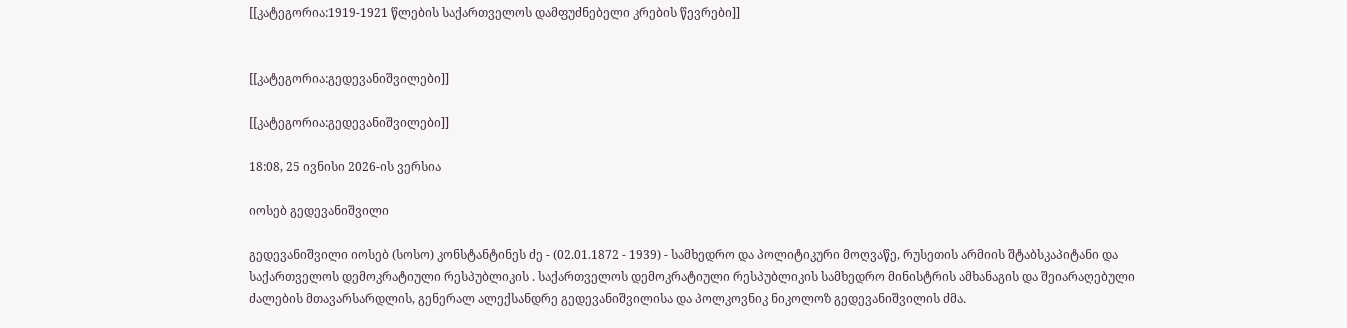[[კატეგორია:1919-1921 წლების საქართველოს დამფუძნებელი კრების წევრები]]


[[კატეგორია:გედევანიშვილები]]

[[კატეგორია:გედევანიშვილები]]

18:08, 25 ივნისი 2026-ის ვერსია

იოსებ გედევანიშვილი

გედევანიშვილი იოსებ (სოსო) კონსტანტინეს ძე - (02.01.1872 - 1939) - სამხედრო და პოლიტიკური მოღვაწე, რუსეთის არმიის შტაბსკაპიტანი და საქართველოს დემოკრატიული რესპუბლიკის . საქართველოს დემოკრატიული რესპუბლიკის სამხედრო მინისტრის ამხანაგის და შეიარაღებული ძალების მთავარსარდლის, გენერალ ალექსანდრე გედევანიშვილისა და პოლკოვნიკ ნიკოლოზ გედევანიშვილის ძმა.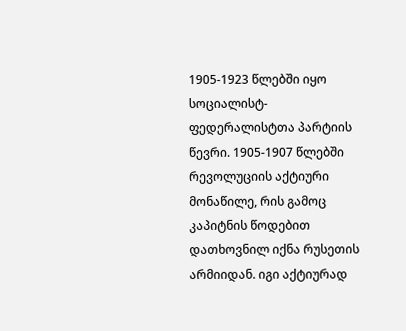1905-1923 წლებში იყო სოციალისტ-ფედერალისტთა პარტიის წევრი. 1905-1907 წლებში რევოლუციის აქტიური მონაწილე, რის გამოც კაპიტნის წოდებით დათხოვნილ იქნა რუსეთის არმიიდან. იგი აქტიურად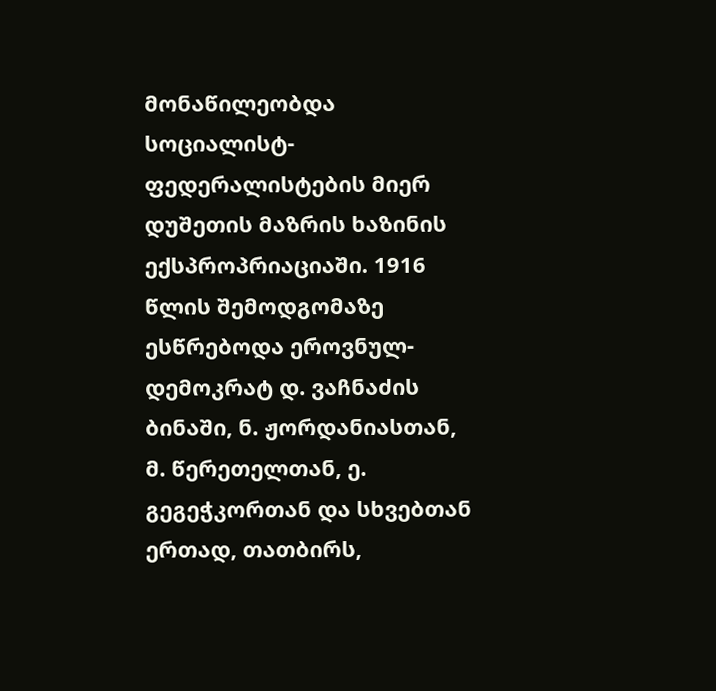მონაწილეობდა სოციალისტ-ფედერალისტების მიერ დუშეთის მაზრის ხაზინის ექსპროპრიაციაში. 1916 წლის შემოდგომაზე ესწრებოდა ეროვნულ-დემოკრატ დ. ვაჩნაძის ბინაში, ნ. ჟორდანიასთან, მ. წერეთელთან, ე. გეგეჭკორთან და სხვებთან ერთად, თათბირს,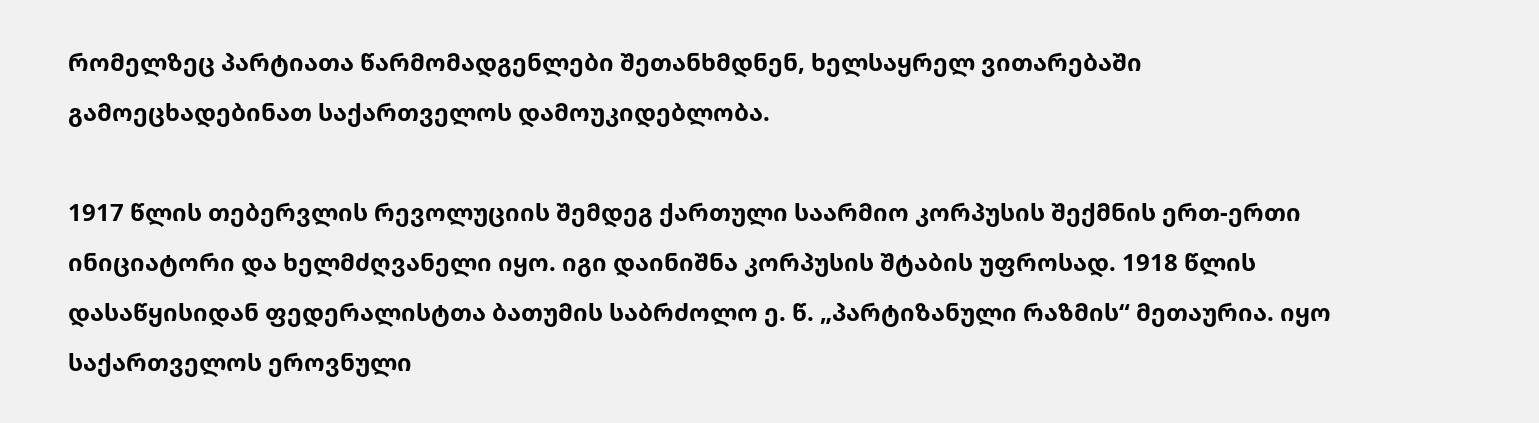რომელზეც პარტიათა წარმომადგენლები შეთანხმდნენ, ხელსაყრელ ვითარებაში გამოეცხადებინათ საქართველოს დამოუკიდებლობა.

1917 წლის თებერვლის რევოლუციის შემდეგ ქართული საარმიო კორპუსის შექმნის ერთ-ერთი ინიციატორი და ხელმძღვანელი იყო. იგი დაინიშნა კორპუსის შტაბის უფროსად. 1918 წლის დასაწყისიდან ფედერალისტთა ბათუმის საბრძოლო ე. წ. „პარტიზანული რაზმის“ მეთაურია. იყო საქართველოს ეროვნული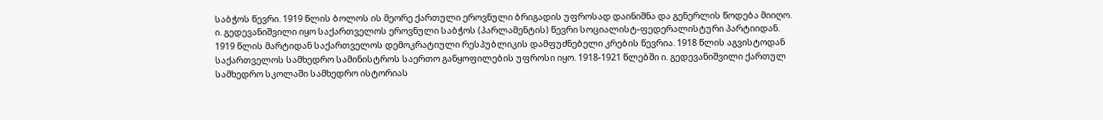საბჭოს წევრი. 1919 წლის ბოლოს ის მეორე ქართული ეროვნული ბრიგადის უფროსად დაინიშნა და გენერლის წოდება მიიღო. ი. გედევანიშვილი იყო საქართველოს ეროვნული საბჭოს (პარლამენტის) წევრი სოციალისტ-ფედერალისტური პარტიიდან. 1919 წლის მარტიდან საქართველოს დემოკრატიული რესპუბლიკის დამფუძნებელი კრების წევრია. 1918 წლის აგვისტოდან საქართველოს სამხედრო სამინისტროს საერთო განყოფილების უფროსი იყო. 1918-1921 წლებში ი. გედევანიშვილი ქართულ სამხედრო სკოლაში სამხედრო ისტორიას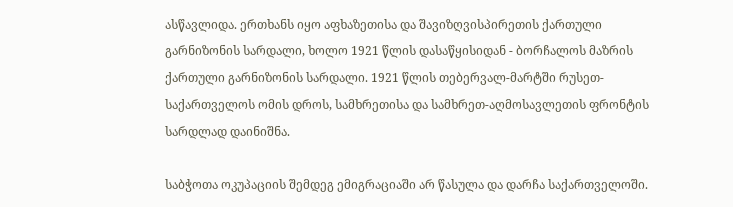ასწავლიდა. ერთხანს იყო აფხაზეთისა და შავიზღვისპირეთის ქართული გარნიზონის სარდალი, ხოლო 1921 წლის დასაწყისიდან - ბორჩალოს მაზრის ქართული გარნიზონის სარდალი. 1921 წლის თებერვალ-მარტში რუსეთ-საქართველოს ომის დროს, სამხრეთისა და სამხრეთ-აღმოსავლეთის ფრონტის სარდლად დაინიშნა.

საბჭოთა ოკუპაციის შემდეგ ემიგრაციაში არ წასულა და დარჩა საქართველოში.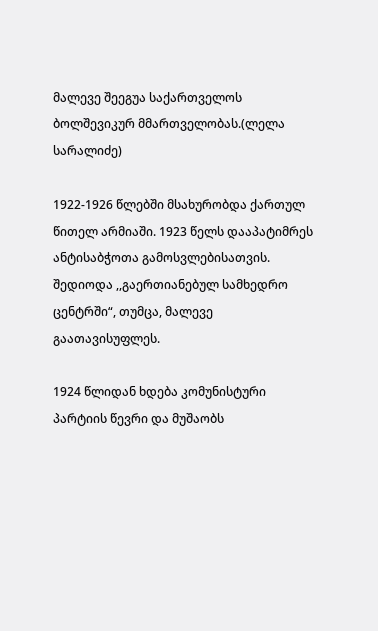მალევე შეეგუა საქართველოს ბოლშევიკურ მმართველობას.(ლელა სარალიძე)

1922-1926 წლებში მსახურობდა ქართულ წითელ არმიაში. 1923 წელს დააპატიმრეს ანტისაბჭოთა გამოსვლებისათვის. შედიოდა ,,გაერთიანებულ სამხედრო ცენტრში“, თუმცა, მალევე გაათავისუფლეს.

1924 წლიდან ხდება კომუნისტური პარტიის წევრი და მუშაობს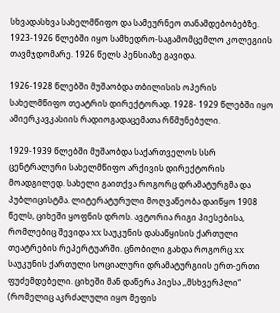სხვადასხვა სახელმწიფო და სამეურნეო თანამდებობებზე. 1923-1926 წლებში იყო სამხედრო-საგამომცემლო კოლეგიის თავმჯდომარე. 1926 წელს პენსიაზე გავიდა.

1926-1928 წლებში მუშაობდა თბილისის ოპერის სახელმწიფო თეატრის დირექტორად. 1928- 1929 წლებში იყო ამიერკავკასიის რადიოგადაცემათა რწმუნებული.

1929-1939 წლებში მუშაობდა საქართველოს სსრ ცენტრალური სახელმწიფო არქივის დირექტორის მოადგილედ. სახელი გაითქვა როგორც დრამატურგმა და პუბლიცისტმა. ლიტერატურული მოღვაწეობა დაიწყო 1908 წელს, ციხეში ყოფნის დროს. ავტორია რიგი პიესებისა, რომლებიც შევიდა XX საუკუნის დასაწყისის ქართული თეატრების რეპერტუარში. ცნობილი გახდა როგორც XX საუკუნის ქართული სოციალური დრამატურგიის ერთ-ერთი ფუძემდებელი. ციხეში მან დაწერა პიესა ,,მსხვერპლი“ (რომელიც აკრძალული იყო მეფის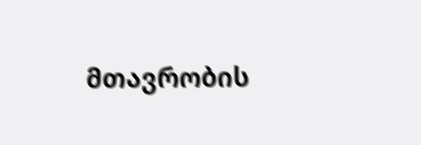მთავრობის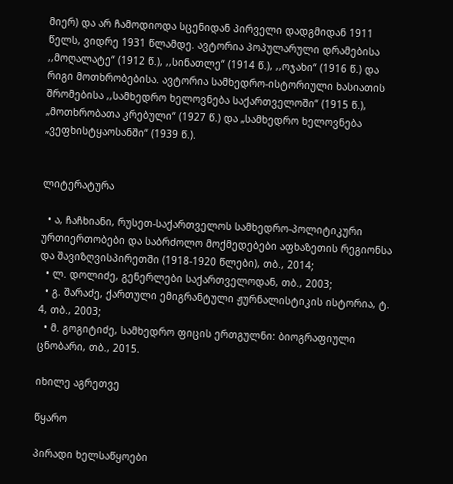მიერ) და არ ჩამოდიოდა სცენიდან პირველი დადგმიდან 1911 წელს, ვიდრე 1931 წლამდე. ავტორია პოპულარული დრამებისა ,,მოღალატე“ (1912 წ.), ,,სინათლე“ (1914 წ.), ,,ოჯახი“ (1916 წ.) და რიგი მოთხრობებისა. ავტორია სამხედრო-ისტორიული ხასიათის შრომებისა ,,სამხედრო ხელოვნება საქართველოში“ (1915 წ.), „მოთხრობათა კრებული“ (1927 წ.) და „სამხედრო ხელოვნება „ვეფხისტყაოსანში“ (1939 წ.).


ლიტერატურა

  • ა, ჩაჩხიანი, რუსეთ-საქართველოს სამხედრო-პოლიტიკური ურთიერთობები და საბრძოლო მოქმედებები აფხაზეთის რეგიონსა და შავიზღვისპირეთში (1918-1920 წლები), თბ., 2014;
  • ლ. დოლიძე, გენერლები საქართველოდან, თბ., 2003;
  • გ. შარაძე, ქართული ემიგრანტული ჟურნალისტიკის ისტორია, ტ. 4, თბ., 2003;
  • მ. გოგიტიძე, სამხედრო ფიცის ერთგულნი: ბიოგრაფიული ცნობარი, თბ., 2015.

იხილე აგრეთვე

წყარო

პირადი ხელსაწყოები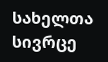სახელთა სივრცე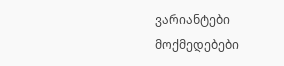ვარიანტები
მოქმედებები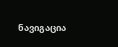ნავიგაცია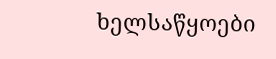ხელსაწყოები